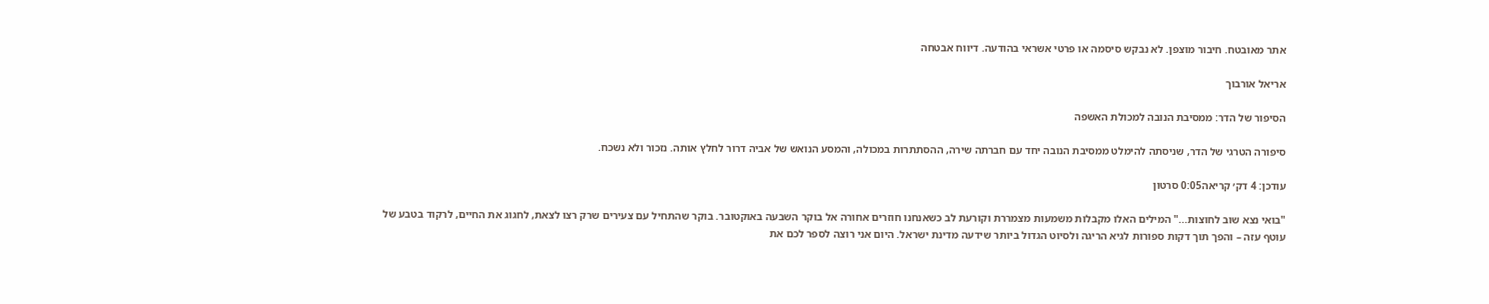אתר מאובטח. חיבור מוצפן. לא נבקש סיסמה או פרטי אשראי בהודעה. דיווח אבטחה

אריאל אורבוך

הסיפור של הדר: ממסיבת הנובה למכולת האשפה

סיפורה הטרגי של הדר, שניסתה להימלט ממסיבת הנובה יחד עם חברתה שירה, ההסתתרות במכולה, והמסע הנואש של אביה דרור לחלץ אותה. נזכור ולא נשכח.

עודכן: 4 דק׳ קריאה0:05 סרטון

"בואי נצא שוב לחוצות..." המילים האלו מקבלות משמעות מצמררת וקורעת לב כשאנחנו חוזרים אחורה אל בוקר השבעה באוקטובר. בוקר שהתחיל עם צעירים שרק רצו לצאת, לחגוג את החיים, לרקוד בטבע של עוטף עזה – והפך תוך דקות ספורות לגיא הריגה ולסיוט הגדול ביותר שידעה מדינת ישראל. היום אני רוצה לספר לכם את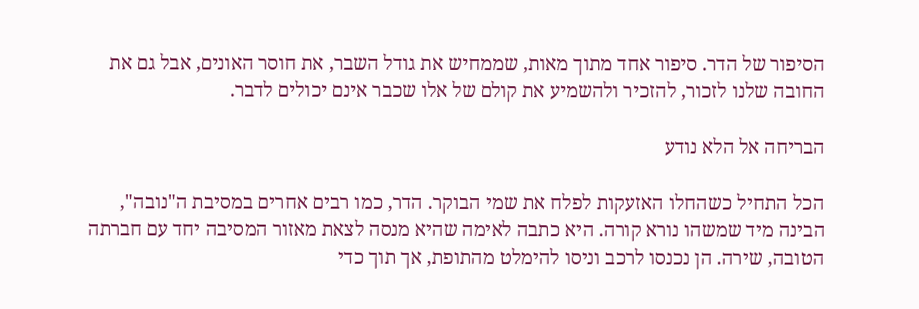הסיפור של הדר. סיפור אחד מתוך מאות, שממחיש את גודל השבר, את חוסר האונים, אבל גם את החובה שלנו לזכור, להזכיר ולהשמיע את קולם של אלו שכבר אינם יכולים לדבר.

הבריחה אל הלא נודע

הכל התחיל כשהחלו האזעקות לפלח את שמי הבוקר. הדר, כמו רבים אחרים במסיבת ה"נובה", הבינה מיד שמשהו נורא קורה. היא כתבה לאימה שהיא מנסה לצאת מאזור המסיבה יחד עם חברתה הטובה, שירה. הן נכנסו לרכב וניסו להימלט מהתופת, אך תוך כדי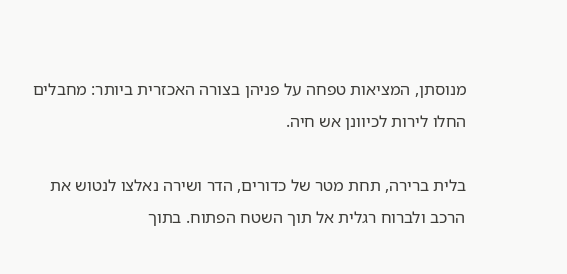מנוסתן, המציאות טפחה על פניהן בצורה האכזרית ביותר: מחבלים החלו לירות לכיוונן אש חיה.

בלית ברירה, תחת מטר של כדורים, הדר ושירה נאלצו לנטוש את הרכב ולברוח רגלית אל תוך השטח הפתוח. בתוך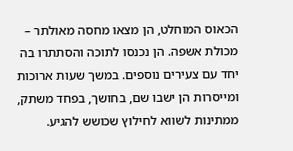הכאוס המוחלט, הן מצאו מחסה מאולתר – מכולת אשפה. הן נכנסו לתוכה והסתתרו בה יחד עם צעירים נוספים. במשך שעות ארוכות ומייסרות הן ישבו שם, בחושך, בפחד משתק, ממתינות לשווא לחילוץ שכושש להגיע.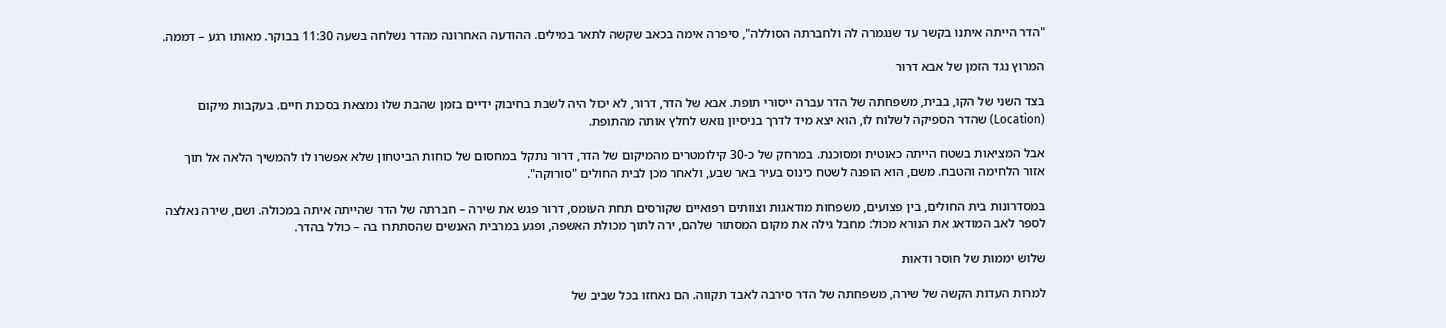"הדר הייתה איתנו בקשר עד שנגמרה לה ולחברתה הסוללה", סיפרה אימה בכאב שקשה לתאר במילים. ההודעה האחרונה מהדר נשלחה בשעה 11:30 בבוקר. מאותו רגע – דממה.

המרוץ נגד הזמן של אבא דרור

בצד השני של הקו, בבית, משפחתה של הדר עברה ייסורי תופת. אבא של הדר, דרור, לא יכול היה לשבת בחיבוק ידיים בזמן שהבת שלו נמצאת בסכנת חיים. בעקבות מיקום (Location) שהדר הספיקה לשלוח לו, הוא יצא מיד לדרך בניסיון נואש לחלץ אותה מהתופת.

אבל המציאות בשטח הייתה כאוטית ומסוכנת. במרחק של כ-30 קילומטרים מהמיקום של הדר, דרור נתקל במחסום של כוחות הביטחון שלא אפשרו לו להמשיך הלאה אל תוך אזור הלחימה והטבח. משם, הוא הופנה לשטח כינוס בעיר באר שבע, ולאחר מכן לבית החולים "סורוקה".

במסדרונות בית החולים, בין פצועים, משפחות מודאגות וצוותים רפואיים שקורסים תחת העומס, דרור פגש את שירה – חברתה של הדר שהייתה איתה במכולה. ושם, שירה נאלצה לספר לאב המודאג את הנורא מכול: מחבל גילה את מקום המסתור שלהם, ירה לתוך מכולת האשפה, ופגע במרבית האנשים שהסתתרו בה – כולל בהדר.

שלוש יממות של חוסר ודאות

למרות העדות הקשה של שירה, משפחתה של הדר סירבה לאבד תקווה. הם נאחזו בכל שביב של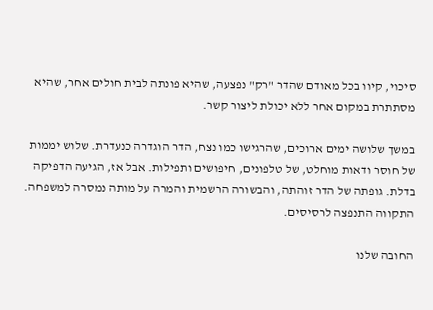סיכוי, קיוו בכל מאודם שהדר "רק" נפצעה, שהיא פונתה לבית חולים אחר, שהיא מסתתרת במקום אחר ללא יכולת ליצור קשר.

במשך שלושה ימים ארוכים, שהרגישו כמו נצח, הדר הוגדרה כנעדרת. שלוש יממות של חוסר ודאות מוחלט, של טלפונים, חיפושים ותפילות. אבל אז, הגיעה הדפיקה בדלת. גופתה של הדר זוהתה, והבשורה הרשמית והמרה על מותה נמסרה למשפחה. התקווה התנפצה לרסיסים.

החובה שלנו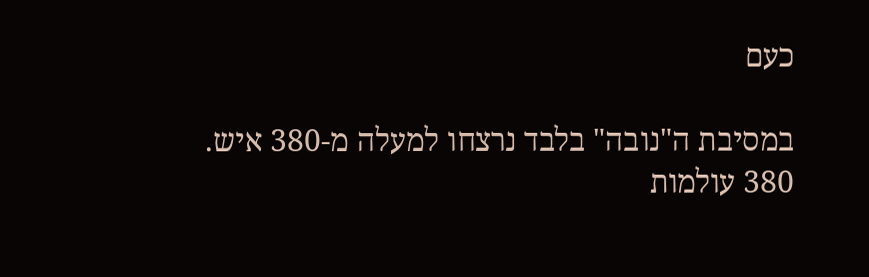כעם

במסיבת ה"נובה" בלבד נרצחו למעלה מ-380 איש. 380 עולמות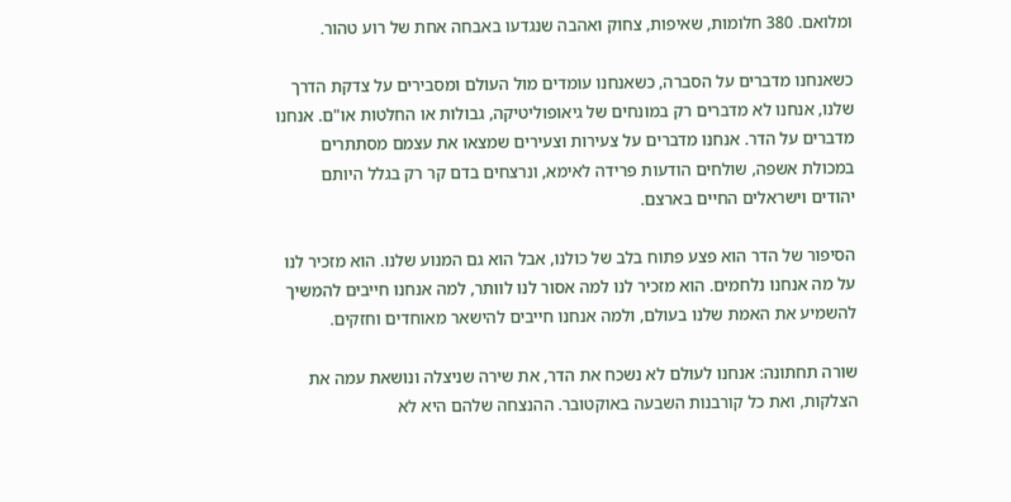ומלואם. 380 חלומות, שאיפות, צחוק ואהבה שנגדעו באבחה אחת של רוע טהור.

כשאנחנו מדברים על הסברה, כשאנחנו עומדים מול העולם ומסבירים על צדקת הדרך שלנו, אנחנו לא מדברים רק במונחים של גיאופוליטיקה, גבולות או החלטות או"ם. אנחנו מדברים על הדר. אנחנו מדברים על צעירות וצעירים שמצאו את עצמם מסתתרים במכולת אשפה, שולחים הודעות פרידה לאימא, ונרצחים בדם קר רק בגלל היותם יהודים וישראלים החיים בארצם.

הסיפור של הדר הוא פצע פתוח בלב של כולנו, אבל הוא גם המנוע שלנו. הוא מזכיר לנו על מה אנחנו נלחמים. הוא מזכיר לנו למה אסור לנו לוותר, למה אנחנו חייבים להמשיך להשמיע את האמת שלנו בעולם, ולמה אנחנו חייבים להישאר מאוחדים וחזקים.

שורה תחתונה: אנחנו לעולם לא נשכח את הדר, את שירה שניצלה ונושאת עמה את הצלקות, ואת כל קורבנות השבעה באוקטובר. ההנצחה שלהם היא לא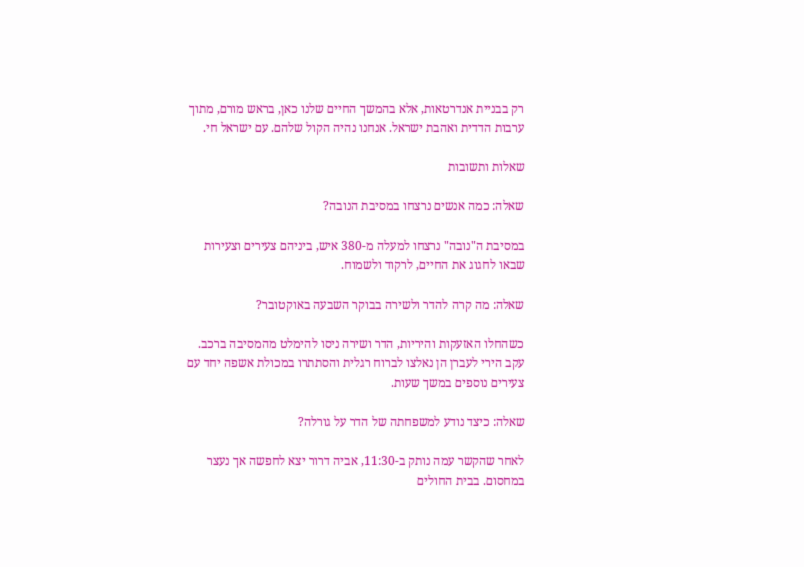רק בבניית אנדרטאות, אלא בהמשך החיים שלנו כאן, בראש מורם, מתוך ערבות הדדית ואהבת ישראל. אנחנו נהיה הקול שלהם. עם ישראל חי.

שאלות ותשובות

שאלה: כמה אנשים נרצחו במסיבת הנובה?

במסיבת ה"נובה" נרצחו למעלה מ-380 איש, ביניהם צעירים וצעירות שבאו לחגוג את החיים, לרקוד ולשמוח.

שאלה: מה קרה להדר ולשירה בבוקר השבעה באוקטובר?

כשהחלו האזעקות והיריות, הדר ושירה ניסו להימלט מהמסיבה ברכב. עקב הירי לעברן הן נאלצו לברוח רגלית והסתתרו במכולת אשפה יחד עם צעירים נוספים במשך שעות.

שאלה: כיצד נודע למשפחתה של הדר על גורלה?

לאחר שהקשר עמה נותק ב-11:30, אביה דרור יצא לחפשה אך נעצר במחסום. בבית החולים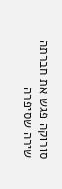סורוקה פגש את חברתה שירה שסיפרה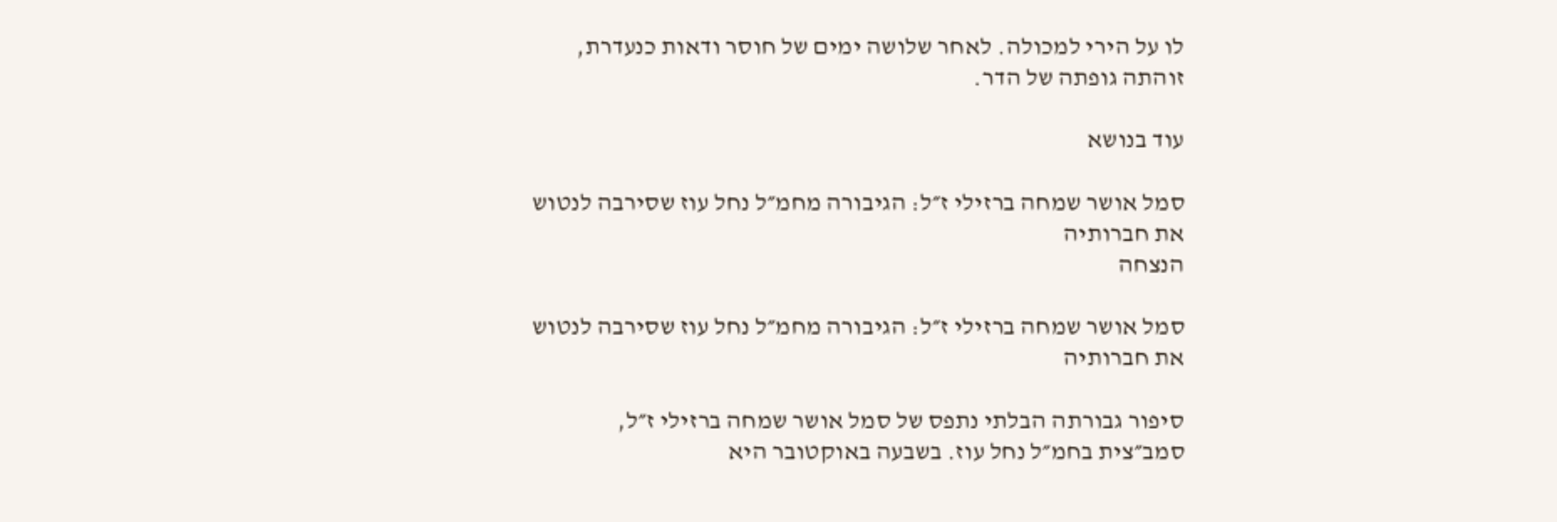לו על הירי למכולה. לאחר שלושה ימים של חוסר ודאות כנעדרת, זוהתה גופתה של הדר.

עוד בנושא

סמל אושר שמחה ברזילי ז״ל: הגיבורה מחמ״ל נחל עוז שסירבה לנטוש את חברותיה
הנצחה

סמל אושר שמחה ברזילי ז״ל: הגיבורה מחמ״ל נחל עוז שסירבה לנטוש את חברותיה

סיפור גבורתה הבלתי נתפס של סמל אושר שמחה ברזילי ז״ל, סמב״צית בחמ״ל נחל עוז. בשבעה באוקטובר היא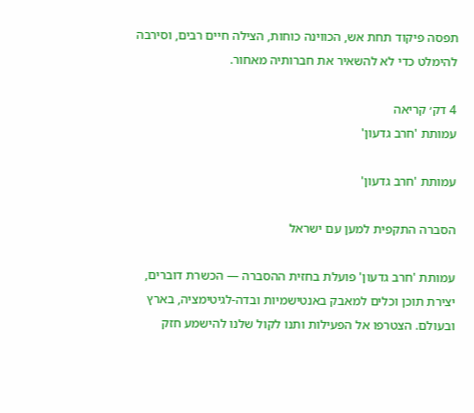תפסה פיקוד תחת אש, הכווינה כוחות, הצילה חיים רבים, וסירבה להימלט כדי לא להשאיר את חברותיה מאחור.

4 דק׳ קריאה
עמותת 'חרב גדעון'

עמותת 'חרב גדעון'

הסברה התקפית למען עם ישראל

עמותת 'חרב גדעון' פועלת בחזית ההסברה — הכשרת דוברים, יצירת תוכן וכלים למאבק באנטישמיות ובדה-לגיטימציה, בארץ ובעולם. הצטרפו אל הפעילות ותנו לקול שלנו להישמע חזק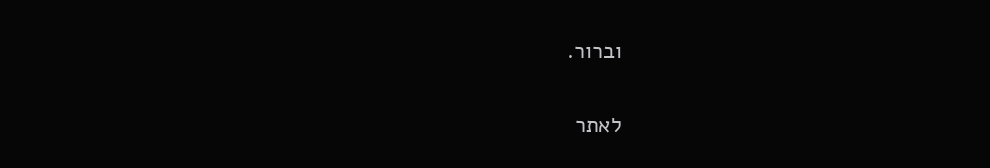וברור.

לאתר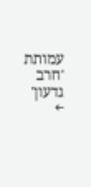עמותת 'חרב גדעון' ←